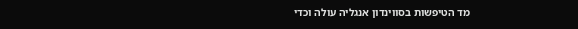מד הטיפשות בסווינדון אנגליה עולה וכדי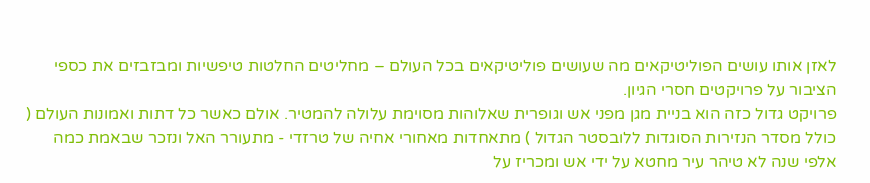לאזן אותו עושים הפוליטיקאים מה שעושים פוליטיקאים בכל העולם – מחליטים החלטות טיפשיות ומבזבזים את כספי הציבור על פרויקטים חסרי הגיון.
פרויקט גדול כזה הוא בניית מגן מפני אש וגופרית שאלוהות מסוימת עלולה להמטיר. אולם כאשר כל דתות ואמונות העולם ( כולל מסדר הנזירות הסוגדות ללובסטר הגדול ) מתאחדות מאחורי אחיה של טרזדי - מתעורר האל ונזכר שבאמת כמה אלפי שנה לא טיהר עיר מחטא על ידי אש ומכריז על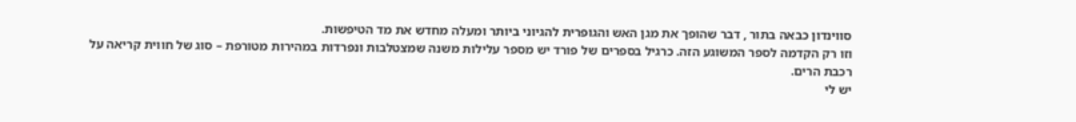סווינדון כבאה בתור , דבר שהופך את מגן האש והגופרית להגיוני ביותר ומעלה מחדש את מד הטיפשות.
וזו רק הקדמה לספר המשוגע הזה. כרגיל בספרים של פורד יש מספר עלילות משנה שמצטלבות ונפרדות במהירות מטורפת – סוג של חווית קריאה על רכבת הרים.
יש לי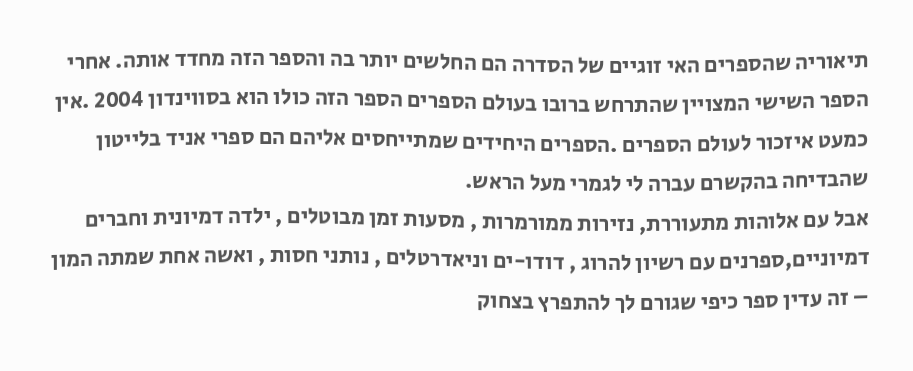תיאוריה שהספרים האי זוגיים של הסדרה הם החלשים יותר בה והספר הזה מחדד אותה. אחרי הספר השישי המצויין שהתרחש ברובו בעולם הספרים הספר הזה כולו הוא בסווינדון 2004 .אין כמעט איזכור לעולם הספרים .הספרים היחידים שמתייחסים אליהם הם ספרי אניד בלייטון שהבדיחה בהקשרם עברה לי לגמרי מעל הראש.
אבל עם אלוהות מתעוררת, נזירות ממורמרות , מסעות זמן מבוטלים , ילדה דמיונית וחברים דמיוניים,ספרנים עם רשיון להרוג , דודו-ים וניאדרטלים , נותני חסות , ואשה אחת שמתה המון – זה עדין ספר כיפי שגורם לך להתפרץ בצחוק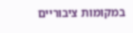במקומות ציבוריים